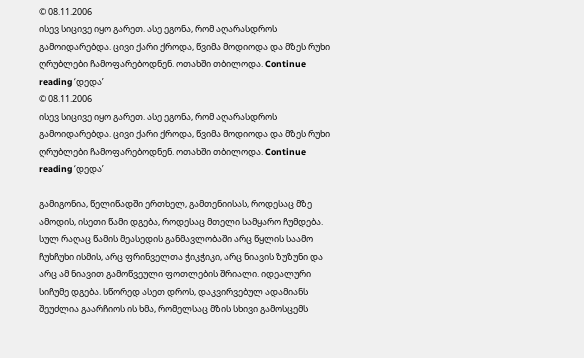© 08.11.2006
ისევ სიცივე იყო გარეთ. ასე ეგონა, რომ აღარასდროს გამოიდარებდა. ცივი ქარი ქროდა, წვიმა მოდიოდა და მზეს რუხი ღრუბლები ჩამოფარებოდნენ. ოთახში თბილოდა. Continue reading ‘დედა’
© 08.11.2006
ისევ სიცივე იყო გარეთ. ასე ეგონა, რომ აღარასდროს გამოიდარებდა. ცივი ქარი ქროდა, წვიმა მოდიოდა და მზეს რუხი ღრუბლები ჩამოფარებოდნენ. ოთახში თბილოდა. Continue reading ‘დედა’

გამიგონია, წელიწადში ერთხელ, გამთენიისას, როდესაც მზე ამოდის, ისეთი წამი დგება, როდესაც მთელი სამყარო ჩუმდება. სულ რაღაც წამის მეასედის განმავლობაში არც წყლის საამო ჩუხჩუხი ისმის, არც ფრინველთა ჭიკჭიკი, არც ნიავის ზუზუნი და არც ამ ნიავით გამოწვეული ფოთლების შრიალი. იდეალური სიჩუმე დგება. სწორედ ასეთ დროს, დაკვირვებულ ადამიანს შეუძლია გაარჩიოს ის ხმა, რომელსაც მზის სხივი გამოსცემს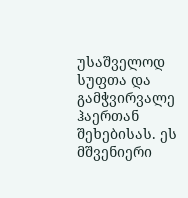უსაშველოდ სუფთა და გამჭვირვალე ჰაერთან შეხებისას. ეს მშვენიერი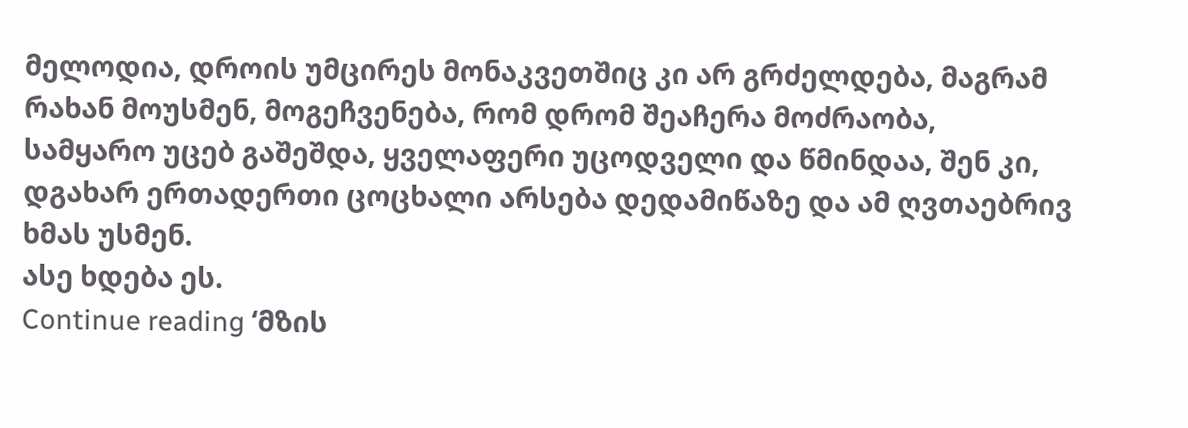მელოდია, დროის უმცირეს მონაკვეთშიც კი არ გრძელდება, მაგრამ რახან მოუსმენ, მოგეჩვენება, რომ დრომ შეაჩერა მოძრაობა, სამყარო უცებ გაშეშდა, ყველაფერი უცოდველი და წმინდაა, შენ კი, დგახარ ერთადერთი ცოცხალი არსება დედამიწაზე და ამ ღვთაებრივ ხმას უსმენ.
ასე ხდება ეს.
Continue reading ‘მზის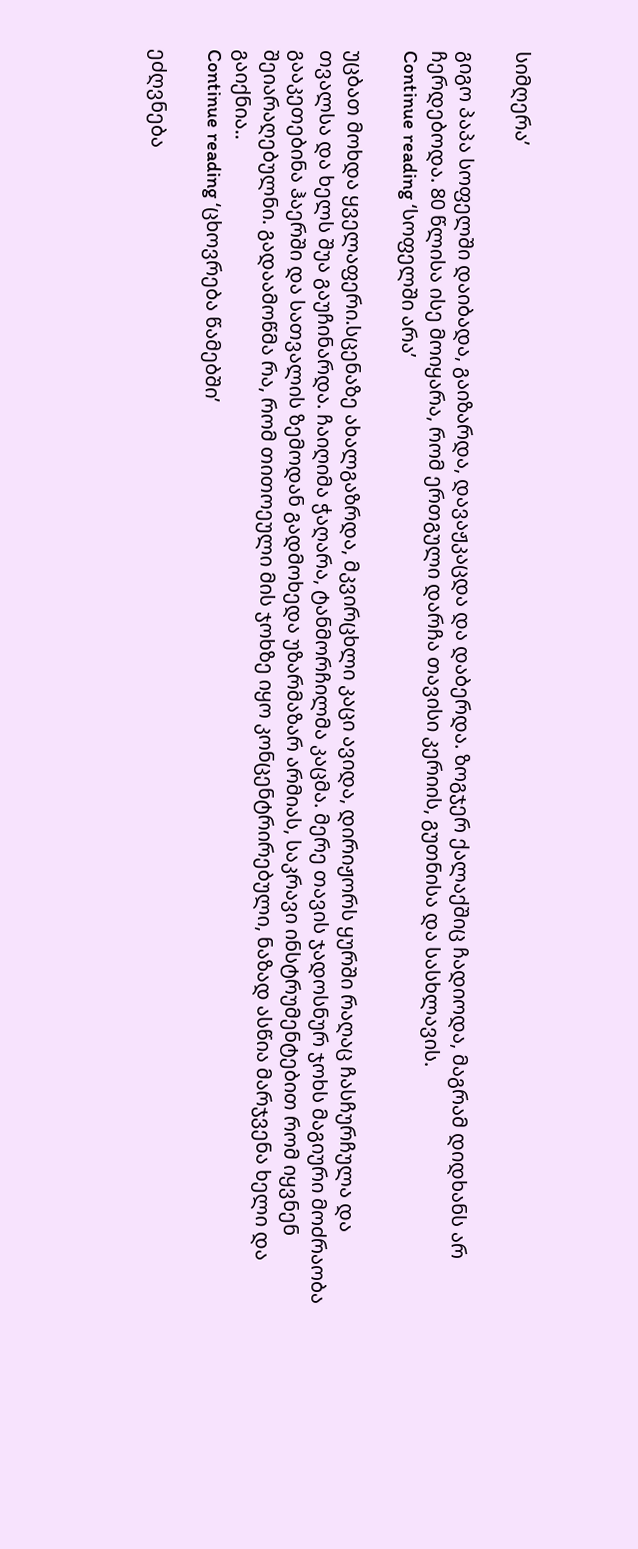სიმღერა’

გიგო პაპა სოფელში დაიბადა, გაიზარდა, დავაჟკაცდა და დაბერდა. ზოგჯერ ქალაქშიც ჩადიოდა, მაგრამ დიდხანს არ ჩერდებოდა. 80 წლისა ისე მოიყარა, რომ ერთგული დარჩა თავისი კერიის, გუთნისა და სასხლავის.
Continue reading ‘სოფელში არა’

უცბათ მოხდა ყველაფერი.სცენაზე ახალგაზრდა, მკვირცხლი კაცი ავიდა, დირიჟორს ყურში რაღაც ჩასჩურჩულა და თვალსა და ხელს შუა გაუჩინარდა. ჩაიღიმა ჭაღარა, ტანმორჩილმა კაცმა. მერე თავის ჯადოსნურ ჯოხს მაგიური მოძრაობა გააკეთებინა ჰაერში და სათვალის ზემოდან გადმოხედა უზარმაზარ არმიას, საკრავი ინსტრუმენტებით რომ იყვნენ შეიარაღებულნი. გადაამოწმა რა, რომ თითოეული მის ჯოხზე იყო კონცენტრირებული, ნაზად ასწია მარჯვენა ხელი და გაიქნია..
Continue reading ‘ცხოვრება წამებში’

ეძღვნება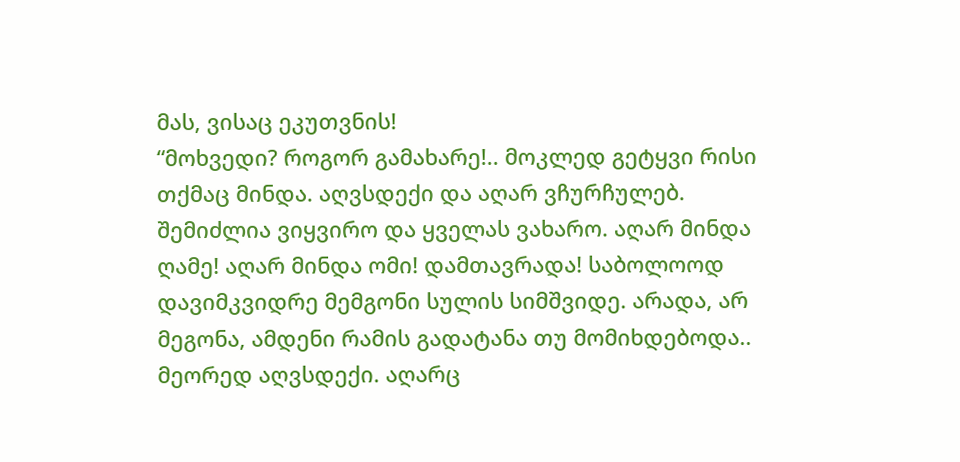მას, ვისაც ეკუთვნის!
“მოხვედი? როგორ გამახარე!.. მოკლედ გეტყვი რისი თქმაც მინდა. აღვსდექი და აღარ ვჩურჩულებ. შემიძლია ვიყვირო და ყველას ვახარო. აღარ მინდა ღამე! აღარ მინდა ომი! დამთავრადა! საბოლოოდ დავიმკვიდრე მემგონი სულის სიმშვიდე. არადა, არ მეგონა, ამდენი რამის გადატანა თუ მომიხდებოდა..
მეორედ აღვსდექი. აღარც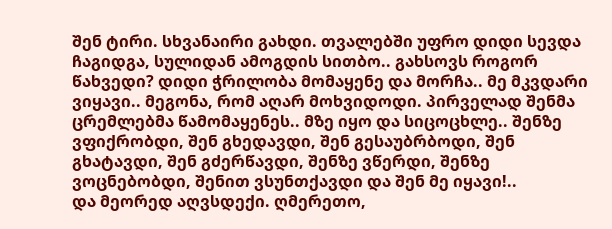შენ ტირი. სხვანაირი გახდი. თვალებში უფრო დიდი სევდა ჩაგიდგა, სულიდან ამოგდის სითბო.. გახსოვს როგორ წახვედი? დიდი ჭრილობა მომაყენე და მორჩა.. მე მკვდარი ვიყავი.. მეგონა, რომ აღარ მოხვიდოდი. პირველად შენმა ცრემლებმა წამომაყენეს.. მზე იყო და სიცოცხლე.. შენზე ვფიქრობდი, შენ გხედავდი, შენ გესაუბრბოდი, შენ გხატავდი, შენ გძერწავდი, შენზე ვწერდი, შენზე ვოცნებობდი, შენით ვსუნთქავდი და შენ მე იყავი!..
და მეორედ აღვსდექი. ღმერეთო,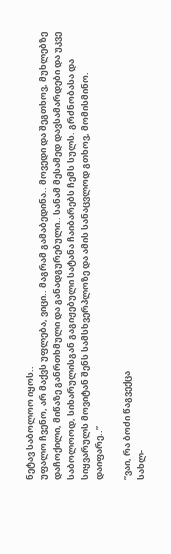ნეტავ საბოლოო იყოს..
უფალო ჩვენო, არ მაქვს უფლება, ვიცი.. მაგრამ გამაბედინა.. მოვედი და შეგთხოვ, მუხლებზე დაჩოქილი, მიწაზე განრთხმული და განადგურებული.. სანამ მესამედ დავსამარდები და უკვე საბოლოოდ, სიხარულისგან გაგიჟებული სატანა ჩაიბარებს ჩემს სულს. გრძნობასა და სიყვარულს მოვიტან შენს სამსხვერპლოზე და ამის სანაცვლოდ გთხოვ, მომისმინო.
დაიფარე..”

”ვაი, რა ბოძი წაგვექცა
სახლ-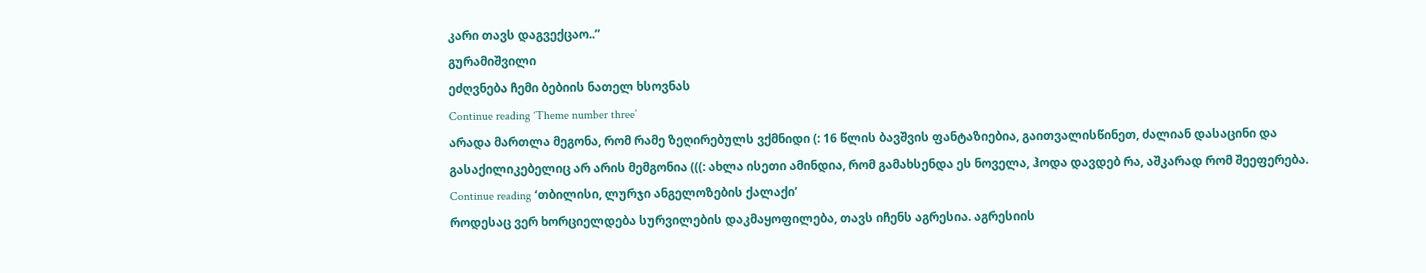კარი თავს დაგვექცაო..”
გურამიშვილი
ეძღვნება ჩემი ბებიის ნათელ ხსოვნას
Continue reading ‘Theme number three’
არადა მართლა მეგონა, რომ რამე ზეღირებულს ვქმნიდი (: 16 წლის ბავშვის ფანტაზიებია, გაითვალისწინეთ, ძალიან დასაცინი და გასაქილიკებელიც არ არის მემგონია (((: ახლა ისეთი ამინდია, რომ გამახსენდა ეს ნოველა, ჰოდა დავდებ რა, აშკარად რომ შეეფერება.
Continue reading ‘თბილისი, ლურჯი ანგელოზების ქალაქი’
როდესაც ვერ ხორციელდება სურვილების დაკმაყოფილება, თავს იჩენს აგრესია. აგრესიის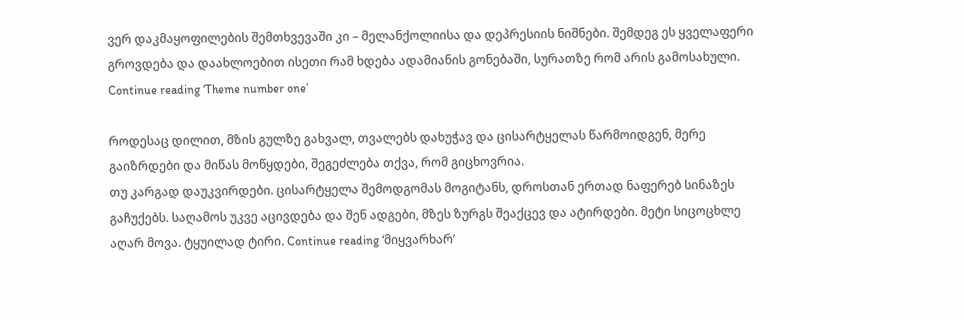ვერ დაკმაყოფილების შემთხვევაში კი – მელანქოლიისა და დეპრესიის ნიშნები. შემდეგ ეს ყველაფერი გროვდება და დაახლოებით ისეთი რამ ხდება ადამიანის გონებაში, სურათზე რომ არის გამოსახული.
Continue reading ‘Theme number one’

როდესაც დილით, მზის გულზე გახვალ, თვალებს დახუჭავ და ცისარტყელას წარმოიდგენ, მერე გაიზრდები და მიწას მოწყდები, შეგეძლება თქვა, რომ გიცხოვრია.
თუ კარგად დაუკვირდები. ცისარტყელა შემოდგომას მოგიტანს, დროსთან ერთად ნაფერებ სინაზეს გაჩუქებს. საღამოს უკვე აცივდება და შენ ადგები, მზეს ზურგს შეაქცევ და ატირდები. მეტი სიცოცხლე აღარ მოვა. ტყუილად ტირი. Continue reading ‘მიყვარხარ’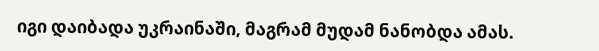იგი დაიბადა უკრაინაში, მაგრამ მუდამ ნანობდა ამას.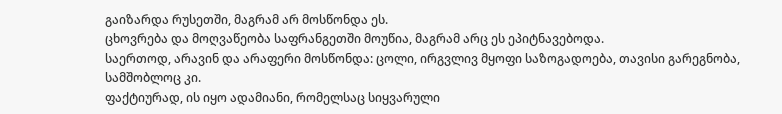გაიზარდა რუსეთში, მაგრამ არ მოსწონდა ეს.
ცხოვრება და მოღვაწეობა საფრანგეთში მოუწია, მაგრამ არც ეს ეპიტნავებოდა.
საერთოდ, არავინ და არაფერი მოსწონდა: ცოლი, ირგვლივ მყოფი საზოგადოება, თავისი გარეგნობა, სამშობლოც კი.
ფაქტიურად, ის იყო ადამიანი, რომელსაც სიყვარული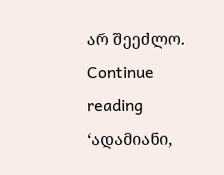არ შეეძლო.
Continue reading ‘ადამიანი,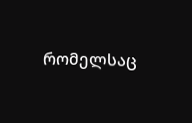რომელსაც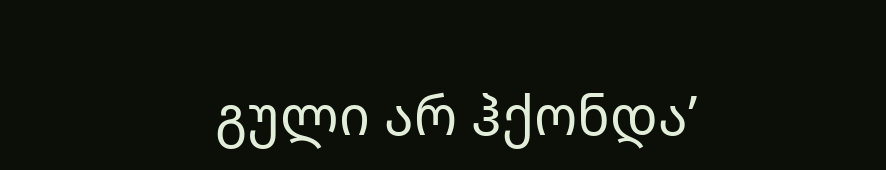გული არ ჰქონდა’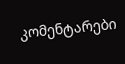კომენტარები